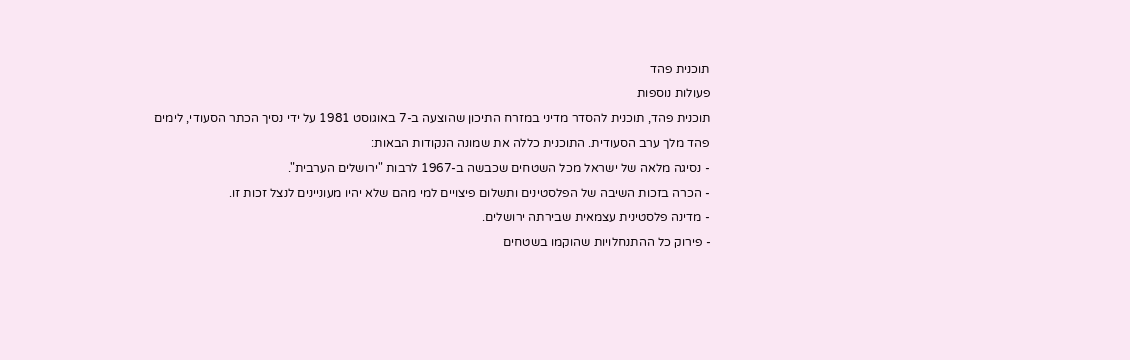תוכנית פהד
פעולות נוספות
תוכנית פהד, תוכנית להסדר מדיני במזרח התיכון שהוצעה ב-7 באוגוסט 1981 על ידי נסיך הכתר הסעודי, לימים פהד מלך ערב הסעודית. התוכנית כללה את שמונה הנקודות הבאות:
- נסיגה מלאה של ישראל מכל השטחים שכבשה ב-1967 לרבות "ירושלים הערבית".
- הכרה בזכות השיבה של הפלסטינים ותשלום פיצויים למי מהם שלא יהיו מעוניינים לנצל זכות זו.
- מדינה פלסטינית עצמאית שבירתה ירושלים.
- פירוק כל ההתנחלויות שהוקמו בשטחים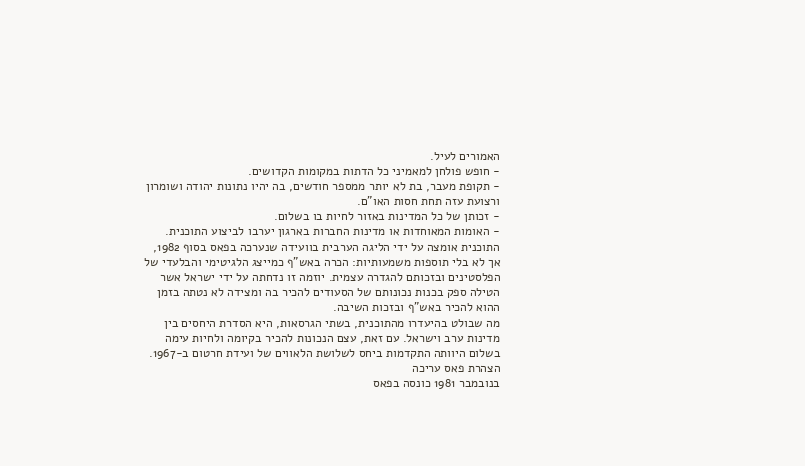האמורים לעיל.
- חופש פולחן למאמיני כל הדתות במקומות הקדושים.
- תקופת מעבר, בת לא יותר ממספר חודשים, בה יהיו נתונות יהודה ושומרון ורצועת עזה תחת חסות האו"ם.
- זכותן של כל המדינות באזור לחיות בו בשלום.
- האומות המאוחדות או מדינות החברות בארגון יערבו לביצוע התוכנית.
התוכנית אומצה על ידי הליגה הערבית בוועידה שנערכה בפאס בסוף 1982, אך לא בלי תוספות משמעותיות: הכרה באש"ף כמייצג הלגיטימי והבלעדי של הפלסטינים ובזכותם להגדרה עצמית. יוזמה זו נדחתה על ידי ישראל אשר הטילה ספק בכנות נכונותם של הסעודים להכיר בה ומצידה לא נטתה בזמן ההוא להכיר באש"ף ובזכות השיבה.
מה שבולט בהיעדרו מהתוכנית, בשתי הגרסאות, היא הסדרת היחסים בין מדינות ערב וישראל. עם זאת, עצם הנכונות להכיר בקיומה ולחיות עימה בשלום היוותה התקדמות ביחס לשלושת הלאווים של ועידת חרטום ב-1967.
הצהרת פאס עריכה
בנובמבר 1981 כונסה בפאס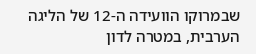שבמרוקו הוועידה ה-12 של הליגה הערבית, במטרה לדון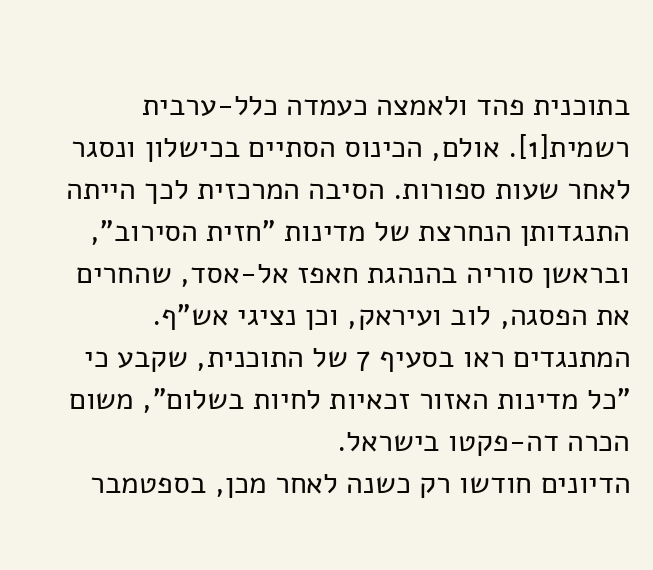בתוכנית פהד ולאמצה כעמדה כלל-ערבית רשמית[1]. אולם, הכינוס הסתיים בכישלון ונסגר לאחר שעות ספורות. הסיבה המרכזית לכך הייתה התנגדותן הנחרצת של מדינות "חזית הסירוב", ובראשן סוריה בהנהגת חאפז אל-אסד, שהחרים את הפסגה, לוב ועיראק, וכן נציגי אש"ף. המתנגדים ראו בסעיף 7 של התוכנית, שקבע כי "כל מדינות האזור זכאיות לחיות בשלום", משום הכרה דה-פקטו בישראל.
הדיונים חודשו רק כשנה לאחר מכן, בספטמבר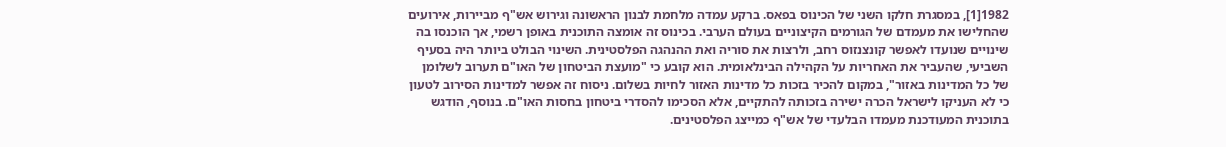1982[1], במסגרת חלקו השני של הכינוס בפאס. ברקע עמדה מלחמת לבנון הראשונה וגירוש אש"ף מביירות, אירועים שהחלישו את מעמדם של הגורמים הקיצוניים בעולם הערבי. בכינוס זה אומצה התוכנית באופן רשמי, אך הוכנסו בה שינויים שנועדו לאפשר קונצנזוס רחב, ולרצות את סוריה ואת ההנהגה הפלסטינית. השינוי הבולט ביותר היה בסעיף השביעי, שהעביר את האחריות על הקהילה הבינלאומית. הוא קובע כי "מועצת הביטחון של האו"ם תערוב לשלומן של כל המדינות באזור", במקום להכיר בזכות כל מדינות האזור לחיות בשלום. ניסוח זה אפשר למדינות הסירוב לטעון כי לא העניקו לישראל הכרה ישירה בזכותה להתקיים, אלא הסכימו להסדרי ביטחון בחסות האו"ם. בנוסף, הודגש בתוכנית המעודכנת מעמדו הבלעדי של אש"ף כמייצג הפלסטינים.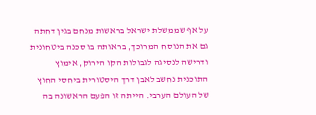על אף שממשלת ישראל בראשות מנחם בגין דחתה גם את הנוסח המרוכך, בראותה בו סכנה ביטחונית ודרישה לנסיגה לגבולות הקו הירוק, אימוץ התוכנית נחשב לאבן דרך היסטורית ביחסי החוץ של העולם הערבי. הייתה זו הפעם הראשונה בה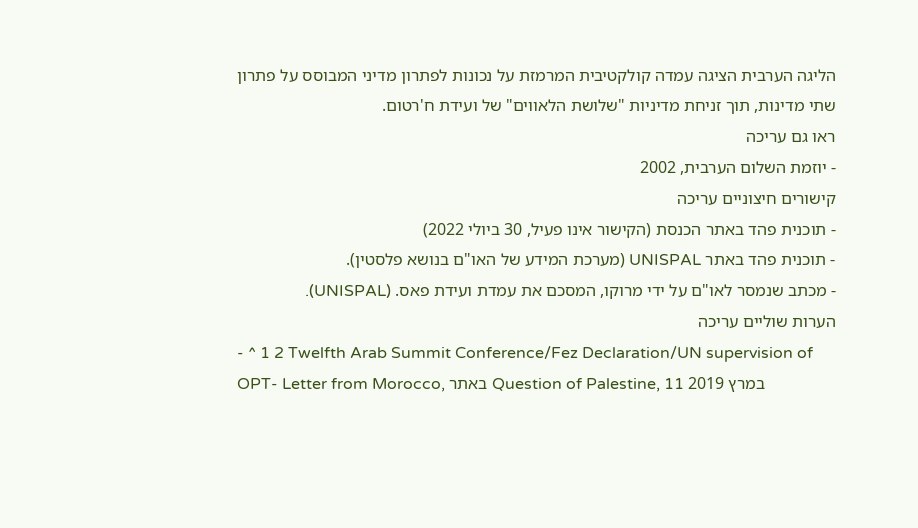הליגה הערבית הציגה עמדה קולקטיבית המרמזת על נכונות לפתרון מדיני המבוסס על פתרון שתי מדינות, תוך זניחת מדיניות "שלושת הלאווים" של ועידת ח'רטום.
ראו גם עריכה
- יוזמת השלום הערבית, 2002
קישורים חיצוניים עריכה
- תוכנית פהד באתר הכנסת (הקישור אינו פעיל, 30 ביולי 2022)
- תוכנית פהד באתר UNISPAL (מערכת המידע של האו"ם בנושא פלסטין).
- מכתב שנמסר לאו"ם על ידי מרוקו, המסכם את עמדת ועידת פאס. (UNISPAL).
הערות שוליים עריכה
- ^ 1 2 Twelfth Arab Summit Conference/Fez Declaration/UN supervision of OPT- Letter from Morocco, באתר Question of Palestine, 11 במרץ 2019